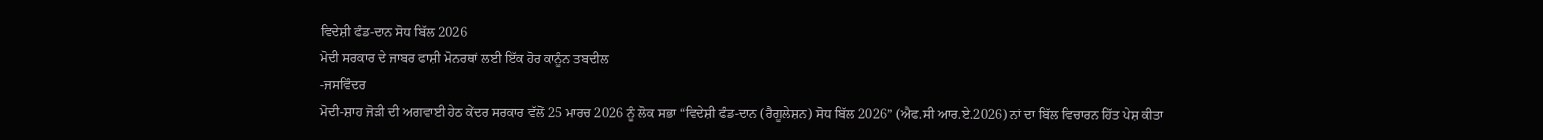ਵਿਦੇਸ਼ੀ ਫੰਡ-ਦਾਨ ਸੋਧ ਬਿੱਲ 2026
ਮੋਦੀ ਸਰਕਾਰ ਦੇ ਜਾਬਰ ਫਾਸ਼ੀ ਮੋਨਰਥਾਂ ਲਈ ਇੱਕ ਹੋਰ ਕਾਨੂੰਨ ਤਬਦੀਲ
-ਜਸਵਿੰਦਰ
ਮੋਦੀ-ਸ਼ਾਹ ਜੋੜੀ ਦੀ ਅਗਵਾਈ ਹੇਠ ਕੇਂਦਰ ਸਰਕਾਰ ਵੱਲੋਂ 25 ਮਾਰਚ 2026 ਨੂੰ ਲੋਕ ਸਭਾ “ਵਿਦੇਸ਼ੀ ਫੰਡ-ਦਾਨ (ਰੈਗੂਲੇਸ਼ਨ) ਸੋਧ ਬਿੱਲ 2026” (ਐਫ.ਸੀ ਆਰ.ਏ.2026) ਨਾਂ ਦਾ ਬਿੱਲ ਵਿਚਾਰਨ ਹਿੱਤ ਪੇਸ਼ ਕੀਤਾ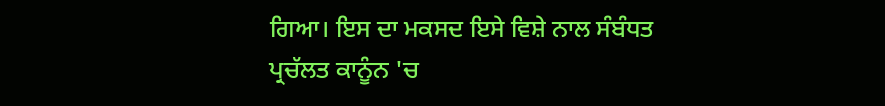ਗਿਆ। ਇਸ ਦਾ ਮਕਸਦ ਇਸੇ ਵਿਸ਼ੇ ਨਾਲ ਸੰਬੰਧਤ ਪ੍ਰਚੱਲਤ ਕਾਨੂੰਨ 'ਚ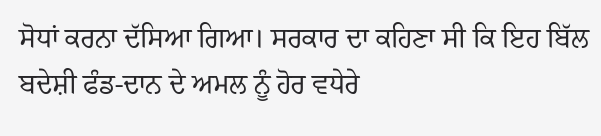ਸੋਧਾਂ ਕਰਨਾ ਦੱਸਿਆ ਗਿਆ। ਸਰਕਾਰ ਦਾ ਕਹਿਣਾ ਸੀ ਕਿ ਇਹ ਬਿੱਲ ਬਦੇਸ਼ੀ ਫੰਡ-ਦਾਨ ਦੇ ਅਮਲ ਨੂੰ ਹੋਰ ਵਧੇਰੇ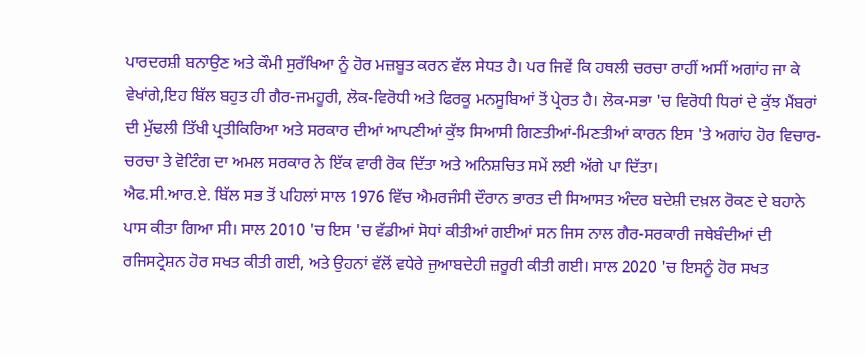ਪਾਰਦਰਸ਼ੀ ਬਨਾਉਣ ਅਤੇ ਕੌਮੀ ਸੁਰੱਖਿਆ ਨੂੰ ਹੋਰ ਮਜ਼ਬੂਤ ਕਰਨ ਵੱਲ ਸੇਧਤ ਹੈ। ਪਰ ਜਿਵੇਂ ਕਿ ਹਥਲੀ ਚਰਚਾ ਰਾਹੀਂ ਅਸੀਂ ਅਗਾਂਹ ਜਾ ਕੇ ਵੇਖਾਂਗੇ,ਇਹ ਬਿੱਲ ਬਹੁਤ ਹੀ ਗੈਰ-ਜਮਹੂਰੀ, ਲੋਕ-ਵਿਰੋਧੀ ਅਤੇ ਫਿਰਕੂ ਮਨਸੂਬਿਆਂ ਤੋਂ ਪ੍ਰੇਰਤ ਹੈ। ਲੋਕ-ਸਭਾ 'ਚ ਵਿਰੋਧੀ ਧਿਰਾਂ ਦੇ ਕੁੱਝ ਮੈਂਬਰਾਂ ਦੀ ਮੁੱਢਲੀ ਤਿੱਖੀ ਪ੍ਰਤੀਕਿਰਿਆ ਅਤੇ ਸਰਕਾਰ ਦੀਆਂ ਆਪਣੀਆਂ ਕੁੱਝ ਸਿਆਸੀ ਗਿਣਤੀਆਂ-ਮਿਣਤੀਆਂ ਕਾਰਨ ਇਸ 'ਤੇ ਅਗਾਂਹ ਹੋਰ ਵਿਚਾਰ-ਚਰਚਾ ਤੇ ਵੋਟਿੰਗ ਦਾ ਅਮਲ ਸਰਕਾਰ ਨੇ ਇੱਕ ਵਾਰੀ ਰੋਕ ਦਿੱਤਾ ਅਤੇ ਅਨਿਸ਼ਚਿਤ ਸਮੇਂ ਲਈ ਅੱਗੇ ਪਾ ਦਿੱਤਾ।
ਐਫ.ਸੀ.ਆਰ.ਏ. ਬਿੱਲ ਸਭ ਤੋਂ ਪਹਿਲਾਂ ਸਾਲ 1976 ਵਿੱਚ ਐਮਰਜੰਸੀ ਦੌਰਾਨ ਭਾਰਤ ਦੀ ਸਿਆਸਤ ਅੰਦਰ ਬਦੇਸ਼ੀ ਦਖ਼ਲ ਰੋਕਣ ਦੇ ਬਹਾਨੇ ਪਾਸ ਕੀਤਾ ਗਿਆ ਸੀ। ਸਾਲ 2010 'ਚ ਇਸ 'ਚ ਵੱਡੀਆਂ ਸੋਧਾਂ ਕੀਤੀਆਂ ਗਈਆਂ ਸਨ ਜਿਸ ਨਾਲ ਗੈਰ-ਸਰਕਾਰੀ ਜਥੇਬੰਦੀਆਂ ਦੀ ਰਜਿਸਟ੍ਰੇਸ਼ਨ ਹੋਰ ਸਖਤ ਕੀਤੀ ਗਈ, ਅਤੇ ਉਹਨਾਂ ਵੱਲੋਂ ਵਧੇਰੇ ਜੁਆਬਦੇਹੀ ਜ਼ਰੂਰੀ ਕੀਤੀ ਗਈ। ਸਾਲ 2020 'ਚ ਇਸਨੂੰ ਹੋਰ ਸਖਤ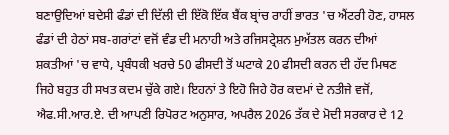ਬਣਾਉਦਿਆਂ ਬਦੇਸੀ ਫੰਡਾਂ ਦੀ ਦਿੱਲੀ ਦੀ ਇੱਕੋ ਇੱਕ ਬੈਂਕ ਬ੍ਰਾਂਚ ਰਾਹੀਂ ਭਾਰਤ 'ਚ ਐਂਟਰੀ ਹੋਣ, ਹਾਸਲ ਫੰਡਾਂ ਦੀ ਹੇਠਾਂ ਸਬ-ਗਰਾਂਟਾਂ ਵਜੋਂ ਵੰਡ ਦੀ ਮਨਾਹੀ ਅਤੇ ਰਜਿਸਟ੍ਰੇਸ਼ਨ ਮੁਅੱਤਲ ਕਰਨ ਦੀਆਂ ਸ਼ਕਤੀਆਂ 'ਚ ਵਾਧੇ, ਪ੍ਰਬੰਧਕੀ ਖਰਚੇ 50 ਫੀਸਦੀ ਤੋਂ ਘਟਾਕੇ 20 ਫੀਸਦੀ ਕਰਨ ਦੀ ਹੱਦ ਮਿਥਣ ਜਿਹੇ ਬਹੁਤ ਹੀ ਸਖਤ ਕਦਮ ਚੁੱਕੇ ਗਏ। ਇਹਨਾਂ ਤੇ ਇਹੋ ਜਿਹੇ ਹੋਰ ਕਦਮਾਂ ਦੇ ਨਤੀਜੇ ਵਜੋਂ, ਐਫ.ਸੀ.ਆਰ.ਏ. ਦੀ ਆਪਣੀ ਰਿਪੋਰਟ ਅਨੁਸਾਰ, ਅਪਰੈਲ 2026 ਤੱਕ ਦੇ ਮੋਦੀ ਸਰਕਾਰ ਦੇ 12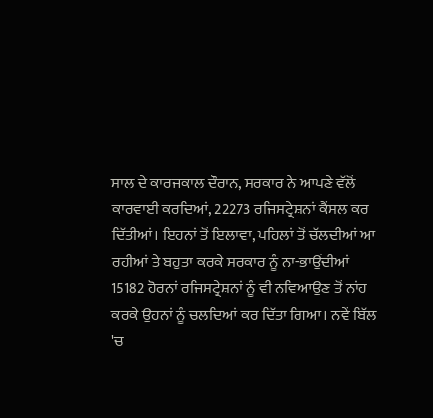ਸਾਲ ਦੇ ਕਾਰਜਕਾਲ ਦੌਰਾਨ, ਸਰਕਾਰ ਨੇ ਆਪਣੇ ਵੱਲੋਂ ਕਾਰਵਾਈ ਕਰਦਿਆਂ, 22273 ਰਜਿਸਟ੍ਰੇਸ਼ਨਾਂ ਕੈਂਸਲ ਕਰ ਦਿੱਤੀਆਂ। ਇਹਨਾਂ ਤੋਂ ਇਲਾਵਾ, ਪਹਿਲਾਂ ਤੋਂ ਚੱਲਦੀਆਂ ਆ ਰਹੀਆਂ ਤੇ ਬਹੁਤਾ ਕਰਕੇ ਸਰਕਾਰ ਨੂੰ ਨਾ-ਭਾਉਂਦੀਆਂ 15182 ਹੋਰਨਾਂ ਰਜਿਸਟ੍ਰੇਸ਼ਨਾਂ ਨੂੰ ਵੀ ਨਵਿਆਉਣ ਤੋਂ ਨਾਂਹ ਕਰਕੇ ਉਹਨਾਂ ਨੂੰ ਚਲਦਿਆਂ ਕਰ ਦਿੱਤਾ ਗਿਆ। ਨਵੇਂ ਬਿੱਲ 'ਚ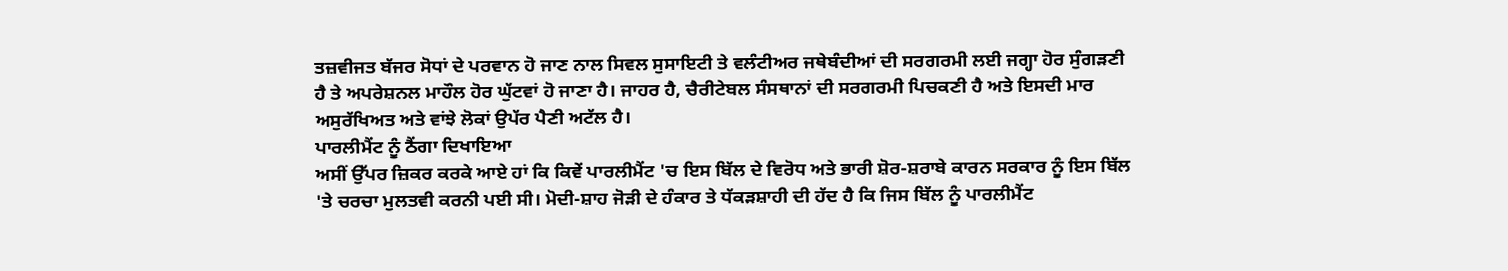ਤਜ਼ਵੀਜਤ ਬੱਜਰ ਸੋਧਾਂ ਦੇ ਪਰਵਾਨ ਹੋ ਜਾਣ ਨਾਲ ਸਿਵਲ ਸੁਸਾਇਟੀ ਤੇ ਵਲੰਟੀਅਰ ਜਥੇਬੰਦੀਆਂ ਦੀ ਸਰਗਰਮੀ ਲਈ ਜਗ੍ਹਾ ਹੋਰ ਸੁੰਗੜਣੀ ਹੈ ਤੇ ਅਪਰੇਸ਼ਨਲ ਮਾਹੌਲ ਹੋਰ ਘੁੱਟਵਾਂ ਹੋ ਜਾਣਾ ਹੈ। ਜਾਹਰ ਹੈ, ਚੈਰੀਟੇਬਲ ਸੰਸਥਾਨਾਂ ਦੀ ਸਰਗਰਮੀ ਪਿਚਕਣੀ ਹੈ ਅਤੇ ਇਸਦੀ ਮਾਰ ਅਸੁਰੱਖਿਅਤ ਅਤੇ ਵਾਂਝੇ ਲੋਕਾਂ ਉਪੱਰ ਪੈਣੀ ਅਟੱਲ ਹੈ।
ਪਾਰਲੀਮੈਂਟ ਨੂੰ ਠੈਂਗਾ ਦਿਖਾਇਆ
ਅਸੀਂ ਉੱਪਰ ਜ਼ਿਕਰ ਕਰਕੇ ਆਏ ਹਾਂ ਕਿ ਕਿਵੇਂ ਪਾਰਲੀਮੈਂਟ 'ਚ ਇਸ ਬਿੱਲ ਦੇ ਵਿਰੋਧ ਅਤੇ ਭਾਰੀ ਸ਼ੋਰ-ਸ਼ਰਾਬੇ ਕਾਰਨ ਸਰਕਾਰ ਨੂੰ ਇਸ ਬਿੱਲ 'ਤੇ ਚਰਚਾ ਮੁਲਤਵੀ ਕਰਨੀ ਪਈ ਸੀ। ਮੋਦੀ-ਸ਼ਾਹ ਜੋੜੀ ਦੇ ਹੰਕਾਰ ਤੇ ਧੱਕੜਸ਼ਾਹੀ ਦੀ ਹੱਦ ਹੈ ਕਿ ਜਿਸ ਬਿੱਲ ਨੂੰ ਪਾਰਲੀਮੈਂਟ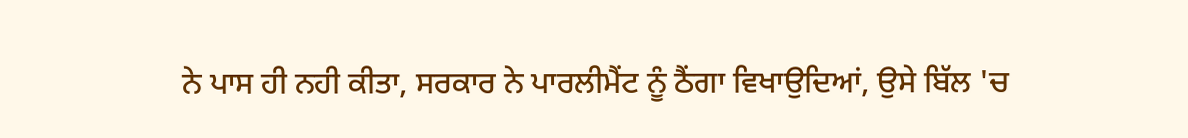ਨੇ ਪਾਸ ਹੀ ਨਹੀ ਕੀਤਾ, ਸਰਕਾਰ ਨੇ ਪਾਰਲੀਮੈਂਟ ਨੂੰ ਠੈਂਗਾ ਵਿਖਾਉਦਿਆਂ, ਉਸੇ ਬਿੱਲ 'ਚ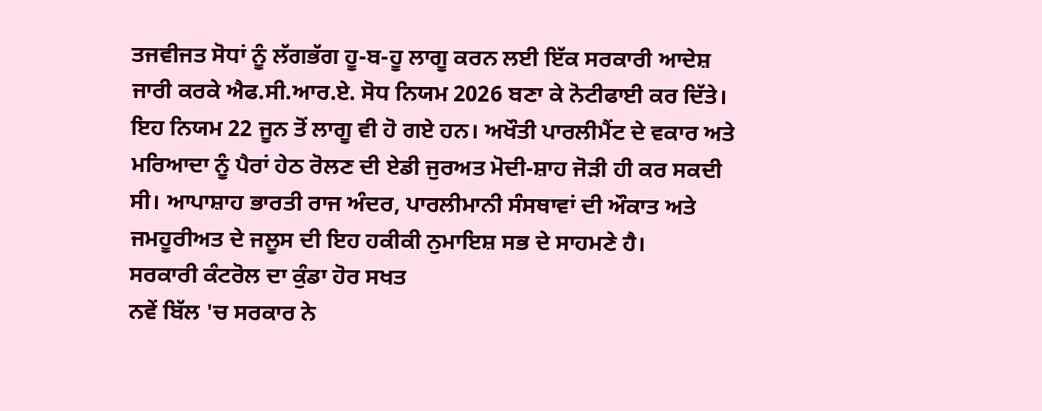ਤਜਵੀਜਤ ਸੋਧਾਂ ਨੂੰ ਲੱਗਭੱਗ ਹੂ-ਬ-ਹੂ ਲਾਗੂ ਕਰਨ ਲਈ ਇੱਕ ਸਰਕਾਰੀ ਆਦੇਸ਼ ਜਾਰੀ ਕਰਕੇ ਐਫ.ਸੀ.ਆਰ.ਏ. ਸੋਧ ਨਿਯਮ 2026 ਬਣਾ ਕੇ ਨੋਟੀਫਾਈ ਕਰ ਦਿੱਤੇ। ਇਹ ਨਿਯਮ 22 ਜੂਨ ਤੋਂ ਲਾਗੂ ਵੀ ਹੋ ਗਏ ਹਨ। ਅਖੌਤੀ ਪਾਰਲੀਮੈਂਟ ਦੇ ਵਕਾਰ ਅਤੇ ਮਰਿਆਦਾ ਨੂੰ ਪੈਰਾਂ ਹੇਠ ਰੋਲਣ ਦੀ ਏਡੀ ਜੁਰਅਤ ਮੋਦੀ-ਸ਼ਾਹ ਜੋੜੀ ਹੀ ਕਰ ਸਕਦੀ ਸੀ। ਆਪਾਸ਼ਾਹ ਭਾਰਤੀ ਰਾਜ ਅੰਦਰ, ਪਾਰਲੀਮਾਨੀ ਸੰਸਥਾਵਾਂ ਦੀ ਔਕਾਤ ਅਤੇ ਜਮਹੂਰੀਅਤ ਦੇ ਜਲੂਸ ਦੀ ਇਹ ਹਕੀਕੀ ਨੁਮਾਇਸ਼ ਸਭ ਦੇ ਸਾਹਮਣੇ ਹੈ।
ਸਰਕਾਰੀ ਕੰਟਰੋਲ ਦਾ ਕੁੰਡਾ ਹੋਰ ਸਖਤ
ਨਵੇਂ ਬਿੱਲ 'ਚ ਸਰਕਾਰ ਨੇ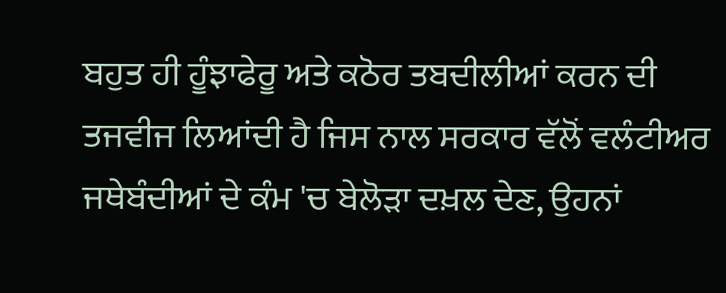ਬਹੁਤ ਹੀ ਹੂੰਝਾਫੇਰੂ ਅਤੇ ਕਠੋਰ ਤਬਦੀਲੀਆਂ ਕਰਨ ਦੀ ਤਜਵੀਜ ਲਿਆਂਦੀ ਹੈ ਜਿਸ ਨਾਲ ਸਰਕਾਰ ਵੱਲੋਂ ਵਲੰਟੀਅਰ ਜਥੇਬੰਦੀਆਂ ਦੇ ਕੰਮ 'ਚ ਬੇਲੋੜਾ ਦਖ਼ਲ ਦੇਣ, ਉਹਨਾਂ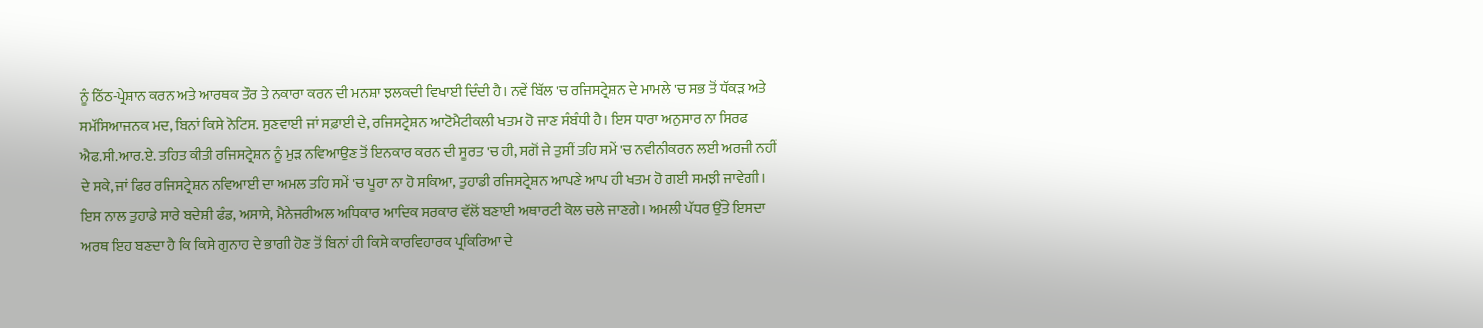ਨੂੰ ਠਿੱਠ-ਪ੍ਰੇਸ਼ਾਨ ਕਰਨ ਅਤੇ ਆਰਥਕ ਤੌਰ ਤੇ ਨਕਾਰਾ ਕਰਨ ਦੀ ਮਨਸ਼ਾ ਝਲਕਦੀ ਵਿਖਾਈ ਦਿੰਦੀ ਹੈ। ਨਵੇਂ ਬਿੱਲ 'ਚ ਰਜਿਸਟ੍ਰੇਸ਼ਨ ਦੇ ਮਾਮਲੇ 'ਚ ਸਭ ਤੋਂ ਧੱਕੜ ਅਤੇ ਸਮੱਸਿਆਜਨਕ ਮਦ, ਬਿਨਾਂ ਕਿਸੇ ਨੋਟਿਸ. ਸੁਣਵਾਈ ਜਾਂ ਸਫ਼ਾਈ ਦੇ, ਰਜਿਸਟ੍ਰੇਸ਼ਨ ਆਟੋਮੈਟੀਕਲੀ ਖਤਮ ਹੋ ਜਾਣ ਸੰਬੰਧੀ ਹੈ। ਇਸ ਧਾਰਾ ਅਨੁਸਾਰ ਨਾ ਸਿਰਫ ਐਫ.ਸੀ.ਆਰ.ਏ. ਤਹਿਤ ਕੀਤੀ ਰਜਿਸਟ੍ਰੇਸ਼ਨ ਨੂੰ ਮੁੜ ਨਵਿਆਉਣ ਤੋਂ ਇਨਕਾਰ ਕਰਨ ਦੀ ਸੂਰਤ 'ਚ ਹੀ, ਸਗੋਂ ਜੇ ਤੁਸੀਂ ਤਹਿ ਸਮੇਂ 'ਚ ਨਵੀਨੀਕਰਨ ਲਈ ਅਰਜੀ ਨਹੀਂ ਦੇ ਸਕੇ, ਜਾਂ ਫਿਰ ਰਜਿਸਟ੍ਰੇਸ਼ਨ ਨਵਿਆਈ ਦਾ ਅਮਲ ਤਹਿ ਸਮੇਂ 'ਚ ਪੂਰਾ ਨਾ ਹੋ ਸਕਿਆ, ਤੁਹਾਡੀ ਰਜਿਸਟ੍ਰੇਸ਼ਨ ਆਪਣੇ ਆਪ ਹੀ ਖਤਮ ਹੋ ਗਈ ਸਮਝੀ ਜਾਵੇਗੀ। ਇਸ ਨਾਲ ਤੁਹਾਡੇ ਸਾਰੇ ਬਦੇਸ਼ੀ ਫੰਡ, ਅਸਾਸੇ, ਮੈਨੇਜਰੀਅਲ ਅਧਿਕਾਰ ਆਦਿਕ ਸਰਕਾਰ ਵੱਲੋਂ ਬਣਾਈ ਅਥਾਰਟੀ ਕੋਲ ਚਲੇ ਜਾਣਗੇ। ਅਮਲੀ ਪੱਧਰ ਉੱਤੇ ਇਸਦਾ ਅਰਥ ਇਹ ਬਣਦਾ ਹੈ ਕਿ ਕਿਸੇ ਗੁਨਾਹ ਦੇ ਭਾਗੀ ਹੋਣ ਤੋਂ ਬਿਨਾਂ ਹੀ ਕਿਸੇ ਕਾਰਵਿਹਾਰਕ ਪ੍ਰਕਿਰਿਆ ਦੇ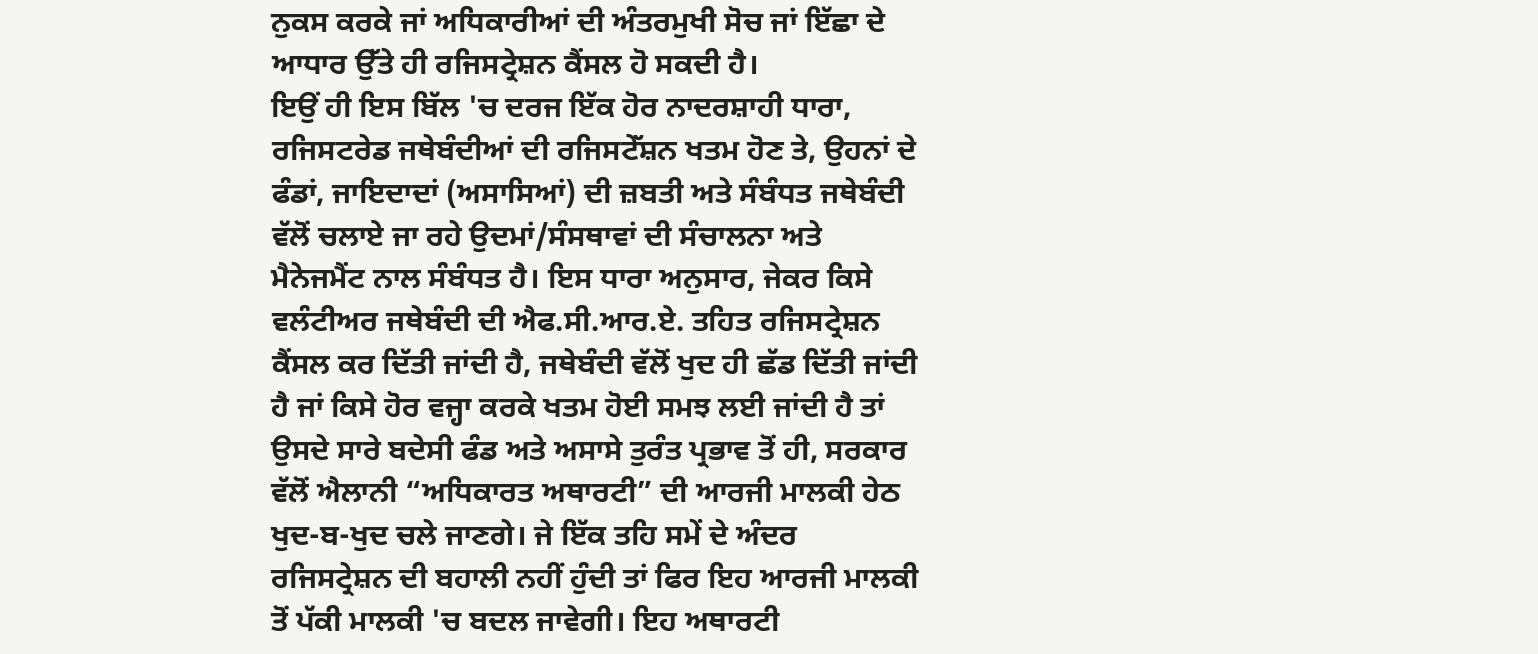ਨੁਕਸ ਕਰਕੇ ਜਾਂ ਅਧਿਕਾਰੀਆਂ ਦੀ ਅੰਤਰਮੁਖੀ ਸੋਚ ਜਾਂ ਇੱਛਾ ਦੇ ਆਧਾਰ ਉੱਤੇ ਹੀ ਰਜਿਸਟ੍ਰੇਸ਼ਨ ਕੈਂਸਲ ਹੋ ਸਕਦੀ ਹੈ।
ਇਉਂ ਹੀ ਇਸ ਬਿੱਲ 'ਚ ਦਰਜ ਇੱਕ ਹੋਰ ਨਾਦਰਸ਼ਾਹੀ ਧਾਰਾ, ਰਜਿਸਟਰੇਡ ਜਥੇਬੰਦੀਆਂ ਦੀ ਰਜਿਸਟੇੱਸ਼ਨ ਖਤਮ ਹੋਣ ਤੇ, ਉਹਨਾਂ ਦੇ ਫੰਡਾਂ, ਜਾਇਦਾਦਾਂ (ਅਸਾਸਿਆਂ) ਦੀ ਜ਼ਬਤੀ ਅਤੇ ਸੰਬੰਧਤ ਜਥੇਬੰਦੀ ਵੱਲੋਂ ਚਲਾਏ ਜਾ ਰਹੇ ਉਦਮਾਂ/ਸੰਸਥਾਵਾਂ ਦੀ ਸੰਚਾਲਨਾ ਅਤੇ ਮੈਨੇਜਮੈਂਟ ਨਾਲ ਸੰਬੰਧਤ ਹੈ। ਇਸ ਧਾਰਾ ਅਨੁਸਾਰ, ਜੇਕਰ ਕਿਸੇ ਵਲੰਟੀਅਰ ਜਥੇਬੰਦੀ ਦੀ ਐਫ.ਸੀ.ਆਰ.ਏ. ਤਹਿਤ ਰਜਿਸਟ੍ਰੇਸ਼ਨ ਕੈਂਸਲ ਕਰ ਦਿੱਤੀ ਜਾਂਦੀ ਹੈ, ਜਥੇਬੰਦੀ ਵੱਲੋਂ ਖੁਦ ਹੀ ਛੱਡ ਦਿੱਤੀ ਜਾਂਦੀ ਹੈ ਜਾਂ ਕਿਸੇ ਹੋਰ ਵਜ੍ਹਾ ਕਰਕੇ ਖਤਮ ਹੋਈ ਸਮਝ ਲਈ ਜਾਂਦੀ ਹੈ ਤਾਂ ਉਸਦੇ ਸਾਰੇ ਬਦੇਸੀ ਫੰਡ ਅਤੇ ਅਸਾਸੇ ਤੁਰੰਤ ਪ੍ਰਭਾਵ ਤੋਂ ਹੀ, ਸਰਕਾਰ ਵੱਲੋਂ ਐਲਾਨੀ “ਅਧਿਕਾਰਤ ਅਥਾਰਟੀ” ਦੀ ਆਰਜੀ ਮਾਲਕੀ ਹੇਠ ਖੁਦ-ਬ-ਖੁਦ ਚਲੇ ਜਾਣਗੇ। ਜੇ ਇੱਕ ਤਹਿ ਸਮੇਂ ਦੇ ਅੰਦਰ ਰਜਿਸਟ੍ਰੇਸ਼ਨ ਦੀ ਬਹਾਲੀ ਨਹੀਂ ਹੁੰਦੀ ਤਾਂ ਫਿਰ ਇਹ ਆਰਜੀ ਮਾਲਕੀ ਤੋਂ ਪੱਕੀ ਮਾਲਕੀ 'ਚ ਬਦਲ ਜਾਵੇਗੀ। ਇਹ ਅਥਾਰਟੀ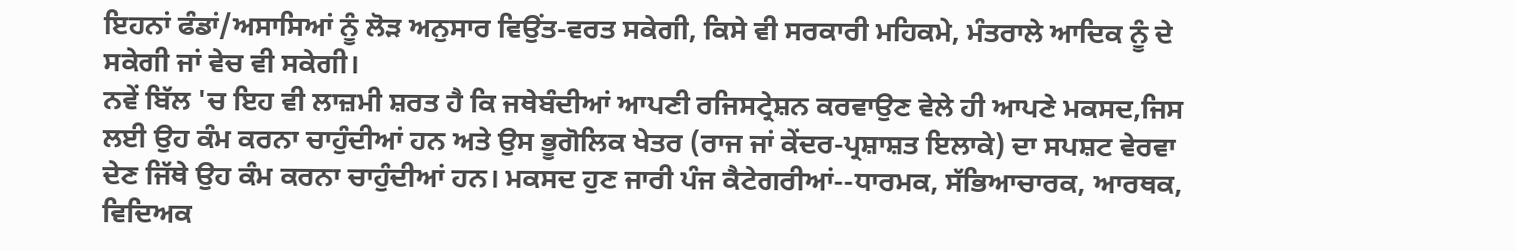ਇਹਨਾਂ ਫੰਡਾਂ/ਅਸਾਸਿਆਂ ਨੂੰ ਲੋੜ ਅਨੁਸਾਰ ਵਿਉਂਤ-ਵਰਤ ਸਕੇਗੀ, ਕਿਸੇ ਵੀ ਸਰਕਾਰੀ ਮਹਿਕਮੇ, ਮੰਤਰਾਲੇ ਆਦਿਕ ਨੂੰ ਦੇ ਸਕੇਗੀ ਜਾਂ ਵੇਚ ਵੀ ਸਕੇਗੀ।
ਨਵੇਂ ਬਿੱਲ 'ਚ ਇਹ ਵੀ ਲਾਜ਼ਮੀ ਸ਼ਰਤ ਹੈ ਕਿ ਜਥੇਬੰਦੀਆਂ ਆਪਣੀ ਰਜਿਸਟ੍ਰੇਸ਼ਨ ਕਰਵਾਉਣ ਵੇਲੇ ਹੀ ਆਪਣੇ ਮਕਸਦ,ਜਿਸ ਲਈ ਉਹ ਕੰਮ ਕਰਨਾ ਚਾਹੁੰਦੀਆਂ ਹਨ ਅਤੇ ਉਸ ਭੂਗੋਲਿਕ ਖੇਤਰ (ਰਾਜ ਜਾਂ ਕੇਂਦਰ-ਪ੍ਰਸ਼ਾਸ਼ਤ ਇਲਾਕੇ) ਦਾ ਸਪਸ਼ਟ ਵੇਰਵਾ ਦੇਣ ਜਿੱਥੇ ਉਹ ਕੰਮ ਕਰਨਾ ਚਾਹੁੰਦੀਆਂ ਹਨ। ਮਕਸਦ ਹੁਣ ਜਾਰੀ ਪੰਜ ਕੈਟੇਗਰੀਆਂ--ਧਾਰਮਕ, ਸੱਭਿਆਚਾਰਕ, ਆਰਥਕ, ਵਿਦਿਅਕ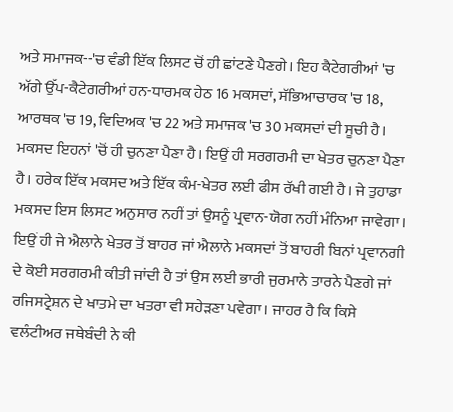ਅਤੇ ਸਮਾਜਕ--'ਚ ਵੰਡੀ ਇੱਕ ਲਿਸਟ ਚੋਂ ਹੀ ਛਾਂਟਣੇ ਪੈਣਗੇ। ਇਹ ਕੈਟੇਗਰੀਆਂ 'ਚ ਅੱਗੇ ਉੱਪ-ਕੈਟੇਗਰੀਆਂ ਹਨ-ਧਾਰਮਕ ਹੇਠ 16 ਮਕਸਦਾਂ, ਸੱਭਿਆਚਾਰਕ 'ਚ 18, ਆਰਥਕ 'ਚ 19, ਵਿਦਿਅਕ 'ਚ 22 ਅਤੇ ਸਮਾਜਕ 'ਚ 30 ਮਕਸਦਾਂ ਦੀ ਸੂਚੀ ਹੈ। ਮਕਸਦ ਇਹਨਾਂ 'ਚੋਂ ਹੀ ਚੁਨਣਾ ਪੈਣਾ ਹੈ। ਇਉਂ ਹੀ ਸਰਗਰਮੀ ਦਾ ਖੇਤਰ ਚੁਨਣਾ ਪੈਣਾ ਹੈ। ਹਰੇਕ ਇੱਕ ਮਕਸਦ ਅਤੇ ਇੱਕ ਕੰਮ-ਖੇਤਰ ਲਈ ਫੀਸ ਰੱਖੀ ਗਈ ਹੈ। ਜੇ ਤੁਹਾਡਾ ਮਕਸਦ ਇਸ ਲਿਸਟ ਅਨੁਸਾਰ ਨਹੀਂ ਤਾਂ ਉਸਨੂੰ ਪ੍ਰਵਾਨ-ਯੋਗ ਨਹੀਂ ਮੰਨਿਆ ਜਾਵੇਗਾ। ਇਉਂ ਹੀ ਜੇ ਐਲਾਨੇ ਖੇਤਰ ਤੋਂ ਬਾਹਰ ਜਾਂ ਐਲਾਨੇ ਮਕਸਦਾਂ ਤੋਂ ਬਾਹਰੀ ਬਿਨਾਂ ਪ੍ਰਵਾਨਗੀ ਦੇ ਕੋਈ ਸਰਗਰਮੀ ਕੀਤੀ ਜਾਂਦੀ ਹੈ ਤਾਂ ਉਸ ਲਈ ਭਾਰੀ ਜੁਰਮਾਨੇ ਤਾਰਨੇ ਪੈਣਗੇ ਜਾਂ ਰਜਿਸਟ੍ਰੇਸ਼ਨ ਦੇ ਖਾਤਮੇ ਦਾ ਖਤਰਾ ਵੀ ਸਹੇੜਣਾ ਪਵੇਗਾ। ਜਾਹਰ ਹੈ ਕਿ ਕਿਸੇ ਵਲੰਟੀਅਰ ਜਥੇਬੰਦੀ ਨੇ ਕੀ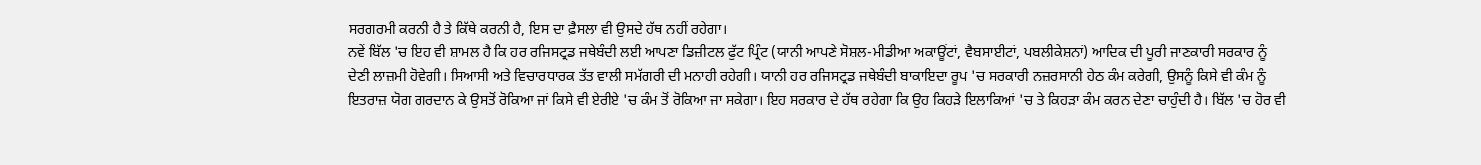ਸਰਗਰਮੀ ਕਰਨੀ ਹੈ ਤੇ ਕਿੱਥੇ ਕਰਨੀ ਹੈ, ਇਸ ਦਾ ਫ਼ੈਸਲਾ ਵੀ ਉਸਦੇ ਹੱਥ ਨਹੀਂ ਰਹੇਗਾ।
ਨਵੇਂ ਬਿੱਲ 'ਚ ਇਹ ਵੀ ਸ਼ਾਮਲ ਹੈ ਕਿ ਹਰ ਰਜਿਸਟ੍ਰਡ ਜਥੇਬੰਦੀ ਲਈ ਆਪਣਾ ਡਿਜ਼ੀਟਲ ਫੁੱਟ ਪ੍ਰਿੰਟ (ਯਾਨੀ ਆਪਣੇ ਸੋਸ਼ਲ-ਮੀਡੀਆ ਅਕਾਊਂਟਾਂ, ਵੈਬਸਾਈਟਾਂ, ਪਬਲੀਕੇਸ਼ਨਾਂ) ਆਦਿਕ ਦੀ ਪੂਰੀ ਜਾਣਕਾਰੀ ਸਰਕਾਰ ਨੂੰ ਦੇਣੀ ਲਾਜ਼ਮੀ ਹੋਵੇਗੀ। ਸਿਆਸੀ ਅਤੇ ਵਿਚਾਰਧਾਰਕ ਤੱਤ ਵਾਲੀ ਸਮੱਗਰੀ ਦੀ ਮਨਾਹੀ ਰਹੇਗੀ। ਯਾਨੀ ਹਰ ਰਜਿਸਟ੍ਰਡ ਜਥੇਬੰਦੀ ਬਾਕਾਇਦਾ ਰੂਪ 'ਚ ਸਰਕਾਰੀ ਨਜ਼ਰਸਾਨੀ ਹੇਠ ਕੰਮ ਕਰੇਗੀ, ਉਸਨੂੰ ਕਿਸੇ ਵੀ ਕੰਮ ਨੂੰ ਇਤਰਾਜ਼ ਯੋਗ ਗਰਦਾਨ ਕੇ ਉਸਤੋਂ ਰੋਕਿਆ ਜਾਂ ਕਿਸੇ ਵੀ ਏਰੀਏ 'ਚ ਕੰਮ ਤੋਂ ਰੋਕਿਆ ਜਾ ਸਕੇਗਾ। ਇਹ ਸਰਕਾਰ ਦੇ ਹੱਥ ਰਹੇਗਾ ਕਿ ਉਹ ਕਿਹੜੇ ਇਲਾਕਿਆਂ 'ਚ ਤੇ ਕਿਹੜਾ ਕੰਮ ਕਰਨ ਦੇਣਾ ਚਾਹੁੰਦੀ ਹੈ। ਬਿੱਲ 'ਚ ਹੋਰ ਵੀ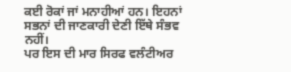ਕਈ ਰੋਕਾਂ ਜਾਂ ਮਨਾਹੀਆਂ ਹਨ। ਇਹਨਾਂ ਸਭਨਾਂ ਦੀ ਜਾਣਕਾਰੀ ਦੇਣੀ ਇੱਥੇ ਸੰਭਵ ਨਹੀਂ।
ਪਰ ਇਸ ਦੀ ਮਾਰ ਸਿਰਫ ਵਲੰਟੀਅਰ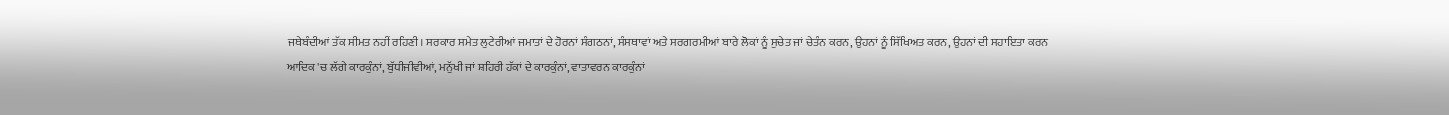ਜਥੇਬੰਦੀਆਂ ਤੱਕ ਸੀਮਤ ਨਹੀਂ ਰਹਿਣੀ। ਸਰਕਾਰ ਸਮੇਤ ਲੁਟੇਰੀਆਂ ਜਮਾਤਾਂ ਦੇ ਹੋਰਨਾਂ ਸੰਗਠਨਾਂ, ਸੰਸਥਾਵਾਂ ਅਤੇ ਸਰਗਰਮੀਆਂ ਬਾਰੇ ਲੋਕਾਂ ਨੂੰ ਸੁਚੇਤ ਜਾਂ ਚੇਤੰਨ ਕਰਨ, ਉਹਨਾਂ ਨੂੰ ਸਿੱਖਿਅਤ ਕਰਨ, ਉਹਨਾਂ ਦੀ ਸਹਾਇਤਾ ਕਰਨ ਆਦਿਕ 'ਚ ਲੱਗੇ ਕਾਰਕੁੰਨਾਂ, ਬੁੱਧੀਜੀਵੀਆਂ, ਮਨੁੱਖੀ ਜਾਂ ਸ਼ਹਿਰੀ ਹੱਕਾਂ ਦੇ ਕਾਰਕੁੰਨਾਂ, ਵਾਤਾਵਰਨ ਕਾਰਕੁੰਨਾਂ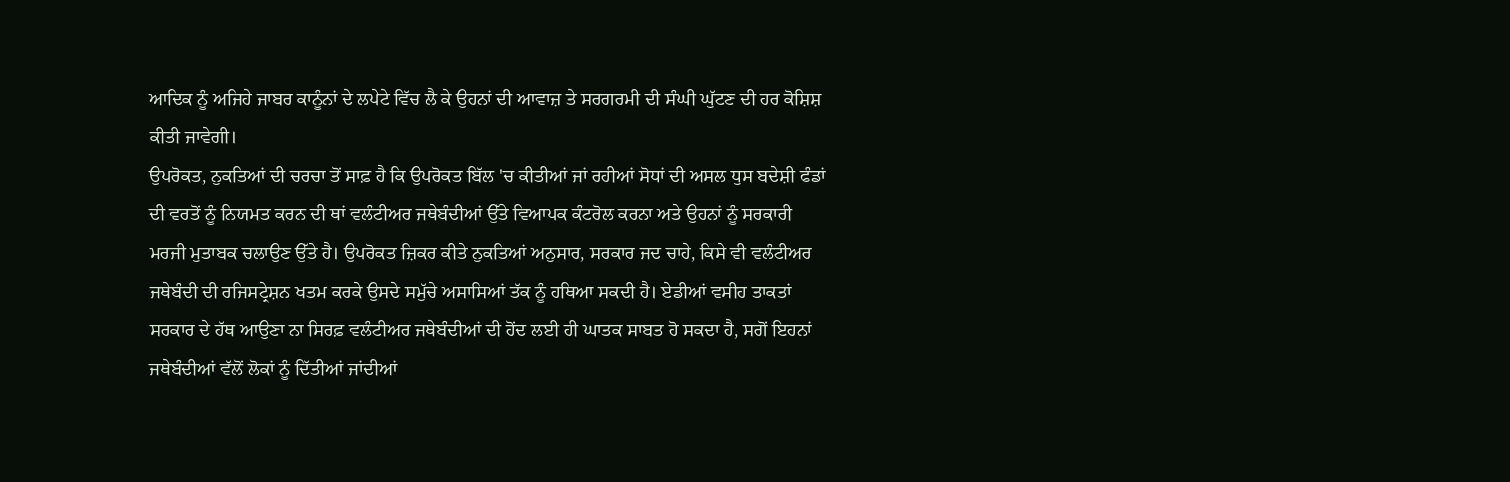ਆਦਿਕ ਨੂੰ ਅਜਿਹੇ ਜਾਬਰ ਕਾਨੂੰਨਾਂ ਦੇ ਲਪੇਟੇ ਵਿੱਚ ਲੈ ਕੇ ਉਹਨਾਂ ਦੀ ਆਵਾਜ਼ ਤੇ ਸਰਗਰਮੀ ਦੀ ਸੰਘੀ ਘੁੱਟਣ ਦੀ ਹਰ ਕੋਸ਼ਿਸ਼ ਕੀਤੀ ਜਾਵੇਗੀ।
ਉਪਰੋਕਤ, ਨੁਕਤਿਆਂ ਦੀ ਚਰਚਾ ਤੋਂ ਸਾਫ਼ ਹੈ ਕਿ ਉਪਰੋਕਤ ਬਿੱਲ 'ਚ ਕੀਤੀਆਂ ਜਾਂ ਰਹੀਆਂ ਸੋਧਾਂ ਦੀ ਅਸਲ ਧੁਸ ਬਦੇਸ਼ੀ ਫੰਡਾਂ ਦੀ ਵਰਤੋਂ ਨੂੰ ਨਿਯਮਤ ਕਰਨ ਦੀ ਥਾਂ ਵਲੰਟੀਅਰ ਜਥੇਬੰਦੀਆਂ ਉੱਤੇ ਵਿਆਪਕ ਕੰਟਰੋਲ ਕਰਨਾ ਅਤੇ ਉਹਨਾਂ ਨੂੰ ਸਰਕਾਰੀ ਮਰਜੀ ਮੁਤਾਬਕ ਚਲਾਉਣ ਉੱਤੇ ਹੈ। ਉਪਰੋਕਤ ਜ਼ਿਕਰ ਕੀਤੇ ਨੁਕਤਿਆਂ ਅਨੁਸਾਰ, ਸਰਕਾਰ ਜਦ ਚਾਹੇ, ਕਿਸੇ ਵੀ ਵਲੰਟੀਅਰ ਜਥੇਬੰਦੀ ਦੀ ਰਜਿਸਟ੍ਰੇਸ਼ਨ ਖਤਮ ਕਰਕੇ ਉਸਦੇ ਸਮੁੱਚੇ ਅਸਾਸਿਆਂ ਤੱਕ ਨੂੰ ਹਥਿਆ ਸਕਦੀ ਹੈ। ਏਡੀਆਂ ਵਸੀਹ ਤਾਕਤਾਂ ਸਰਕਾਰ ਦੇ ਹੱਥ ਆਉਣਾ ਨਾ ਸਿਰਫ਼ ਵਲੰਟੀਅਰ ਜਥੇਬੰਦੀਆਂ ਦੀ ਹੋਂਦ ਲਈ ਹੀ ਘਾਤਕ ਸਾਬਤ ਹੋ ਸਕਦਾ ਹੈ, ਸਗੋਂ ਇਹਨਾਂ ਜਥੇਬੰਦੀਆਂ ਵੱਲੋਂ ਲੋਕਾਂ ਨੂੰ ਦਿੱਤੀਆਂ ਜਾਂਦੀਆਂ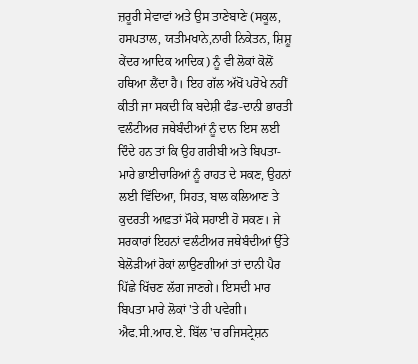ਜ਼ਰੂਰੀ ਸੇਵਾਵਾਂ ਅਤੇ ਉਸ ਤਾਣੇਬਾਣੇ (ਸਕੂਲ, ਹਸਪਤਾਲ, ਯਤੀਮਖਾਨੇ,ਨਾਰੀ ਨਿਕੇਤਨ, ਸ਼ਿਸ਼ੂ ਕੇਂਦਰ ਆਦਿਕ ਆਦਿਕ) ਨੂੰ ਵੀ ਲੋਕਾਂ ਕੋਲੋਂ ਹਥਿਆ ਲੈਂਦਾ ਹੈ। ਇਹ ਗੱਲ ਅੱਖੋਂ ਪਰੋਖੇ ਨਹੀਂ ਕੀਤੀ ਜਾ ਸਕਦੀ ਕਿ ਬਦੇਸ਼ੀ ਫੰਡ-ਦਾਨੀ ਭਾਰਤੀ ਵਲੰਟੀਅਰ ਜਥੇਬੰਦੀਆਂ ਨੂੰ ਦਾਨ ਇਸ ਲਈ ਦਿੰਦੇ ਹਨ ਤਾਂ ਕਿ ਉਹ ਗਰੀਬੀ ਅਤੇ ਬਿਪਤਾ-ਮਾਰੇ ਭਾਈਚਾਰਿਆਂ ਨੂੰ ਰਾਹਤ ਦੇ ਸਕਣ, ਉਹਨਾਂ ਲਈ ਵਿੱਦਿਆ, ਸਿਹਤ, ਬਾਲ ਕਲਿਆਣ ਤੇ ਕੁਦਰਤੀ ਆਫ਼ਤਾਂ ਮੌਕੇ ਸਹਾਈ ਹੋ ਸਕਣ। ਜੇ ਸਰਕਾਰਾਂ ਇਹਨਾਂ ਵਲੰਟੀਅਰ ਜਥੇਬੰਦੀਆਂ ਉੱਤੇ ਬੇਲੋੜੀਆਂ ਰੋਕਾਂ ਲਾਉਣਗੀਆਂ ਤਾਂ ਦਾਨੀ ਪੈਰ ਪਿੱਛੇ ਖਿੱਚਣ ਲੱਗ ਜਾਣਗੇ। ਇਸਦੀ ਮਾਰ ਬਿਪਤਾ ਮਾਰੇ ਲੋਕਾਂ 'ਤੇ ਹੀ ਪਵੇਗੀ।
ਐਫ.ਸੀ.ਆਰ.ਏ. ਬਿੱਲ 'ਚ ਰਜਿਸਟ੍ਰੇਸ਼ਨ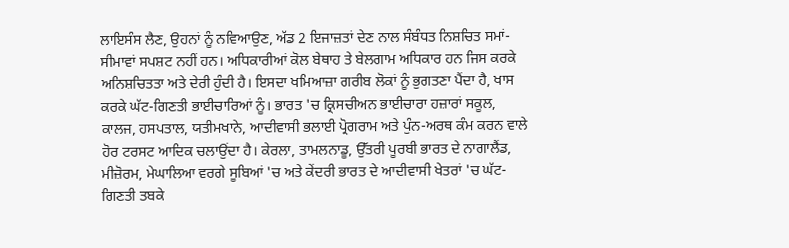ਲਾਇਸੰਸ ਲੈਣ, ਉਹਨਾਂ ਨੂੰ ਨਵਿਆਉਣ, ਅੱਡ 2 ਇਜਾਜ਼ਤਾਂ ਦੇਣ ਨਾਲ ਸੰਬੰਧਤ ਨਿਸ਼ਚਿਤ ਸਮਾਂ-ਸੀਮਾਵਾਂ ਸਪਸ਼ਟ ਨਹੀਂ ਹਨ। ਅਧਿਕਾਰੀਆਂ ਕੋਲ ਬੇਥਾਹ ਤੇ ਬੇਲਗਾਮ ਅਧਿਕਾਰ ਹਨ ਜਿਸ ਕਰਕੇ ਅਨਿਸ਼ਚਿਤਤਾ ਅਤੇ ਦੇਰੀ ਹੁੰਦੀ ਹੈ। ਇਸਦਾ ਖਮਿਆਜ਼ਾ ਗਰੀਬ ਲੋਕਾਂ ਨੂੰ ਭੁਗਤਣਾ ਪੈਂਦਾ ਹੈ, ਖਾਸ ਕਰਕੇ ਘੱਟ-ਗਿਣਤੀ ਭਾਈਚਾਰਿਆਂ ਨੂੰ। ਭਾਰਤ 'ਚ ਕ੍ਰਿਸਚੀਅਨ ਭਾਈਚਾਰਾ ਹਜ਼ਾਰਾਂ ਸਕੂਲ, ਕਾਲਜ, ਹਸਪਤਾਲ, ਯਤੀਮਖਾਨੇ, ਆਦੀਵਾਸੀ ਭਲਾਈ ਪ੍ਰੋਗਰਾਮ ਅਤੇ ਪੁੰਨ-ਅਰਥ ਕੰਮ ਕਰਨ ਵਾਲੇ ਹੋਰ ਟਰਸਟ ਆਦਿਕ ਚਲਾਉਂਦਾ ਹੈ। ਕੇਰਲਾ, ਤਾਮਲਨਾਡੂ, ਉੱਤਰੀ ਪੂਰਬੀ ਭਾਰਤ ਦੇ ਨਾਗਾਲੈਂਡ, ਮੀਜ਼ੋਰਮ, ਮੇਘਾਲਿਆ ਵਰਗੇ ਸੂਬਿਆਂ 'ਚ ਅਤੇ ਕੇਂਦਰੀ ਭਾਰਤ ਦੇ ਆਦੀਵਾਸੀ ਖੇਤਰਾਂ 'ਚ ਘੱਟ-ਗਿਣਤੀ ਤਬਕੇ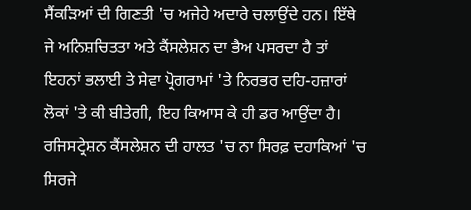ਸੈਂਕੜਿਆਂ ਦੀ ਗਿਣਤੀ 'ਚ ਅਜੇਹੇ ਅਦਾਰੇ ਚਲਾਉਂਦੇ ਹਨ। ਇੱਥੇ ਜੇ ਅਨਿਸ਼ਚਿਤਤਾ ਅਤੇ ਕੈਂਸਲੇਸ਼ਨ ਦਾ ਭੈਅ ਪਸਰਦਾ ਹੈ ਤਾਂ ਇਹਨਾਂ ਭਲਾਈ ਤੇ ਸੇਵਾ ਪ੍ਰੋਗਰਾਮਾਂ 'ਤੇ ਨਿਰਭਰ ਦਹਿ-ਹਜ਼ਾਰਾਂ ਲੋਕਾਂ 'ਤੇ ਕੀ ਬੀਤੇਗੀ, ਇਹ ਕਿਆਸ ਕੇ ਹੀ ਡਰ ਆਉਂਦਾ ਹੈ। ਰਜਿਸਟ੍ਰੇਸ਼ਨ ਕੈਂਸਲੇਸ਼ਨ ਦੀ ਹਾਲਤ 'ਚ ਨਾ ਸਿਰਫ਼ ਦਹਾਕਿਆਂ 'ਚ ਸਿਰਜੇ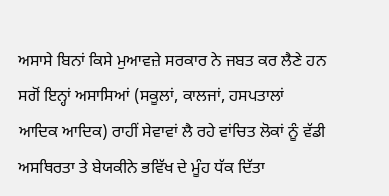ਅਸਾਸੇ ਬਿਨਾਂ ਕਿਸੇ ਮੁਆਵਜ਼ੇ ਸਰਕਾਰ ਨੇ ਜਬਤ ਕਰ ਲੈਣੇ ਹਨ ਸਗੋਂ ਇਨ੍ਹਾਂ ਅਸਾਸਿਆਂ (ਸਕੂਲਾਂ, ਕਾਲਜਾਂ, ਹਸਪਤਾਲਾਂ ਆਦਿਕ ਆਦਿਕ) ਰਾਹੀਂ ਸੇਵਾਵਾਂ ਲੈ ਰਹੇ ਵਾਂਚਿਤ ਲੋਕਾਂ ਨੂੰ ਵੱਡੀ ਅਸਥਿਰਤਾ ਤੇ ਬੇਯਕੀਨੇ ਭਵਿੱਖ ਦੇ ਮੂੰਹ ਧੱਕ ਦਿੱਤਾ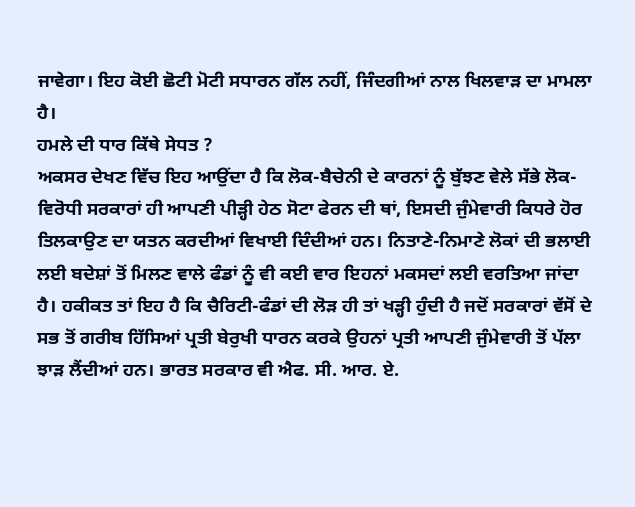ਜਾਵੇਗਾ। ਇਹ ਕੋਈ ਛੋਟੀ ਮੋਟੀ ਸਧਾਰਨ ਗੱਲ ਨਹੀਂ, ਜਿੰਦਗੀਆਂ ਨਾਲ ਖਿਲਵਾੜ ਦਾ ਮਾਮਲਾ ਹੈ।
ਹਮਲੇ ਦੀ ਧਾਰ ਕਿੱਥੇ ਸੇਧਤ ?
ਅਕਸਰ ਦੇਖਣ ਵਿੱਚ ਇਹ ਆਉਂਦਾ ਹੈ ਕਿ ਲੋਕ-ਬੈਚੇਨੀ ਦੇ ਕਾਰਨਾਂ ਨੂੰ ਬੁੱਝਣ ਵੇਲੇ ਸੱਭੇ ਲੋਕ-ਵਿਰੋਧੀ ਸਰਕਾਰਾਂ ਹੀ ਆਪਣੀ ਪੀੜ੍ਹੀ ਹੇਠ ਸੋਟਾ ਫੇਰਨ ਦੀ ਥਾਂ, ਇਸਦੀ ਜੁੰਮੇਵਾਰੀ ਕਿਧਰੇ ਹੋਰ ਤਿਲਕਾਉਣ ਦਾ ਯਤਨ ਕਰਦੀਆਂ ਵਿਖਾਈ ਦਿੰਦੀਆਂ ਹਨ। ਨਿਤਾਣੇ-ਨਿਮਾਣੇ ਲੋਕਾਂ ਦੀ ਭਲਾਈ ਲਈ ਬਦੇਸ਼ਾਂ ਤੋਂ ਮਿਲਣ ਵਾਲੇ ਫੰਡਾਂ ਨੂੰ ਵੀ ਕਈ ਵਾਰ ਇਹਨਾਂ ਮਕਸਦਾਂ ਲਈ ਵਰਤਿਆ ਜਾਂਦਾ ਹੈ। ਹਕੀਕਤ ਤਾਂ ਇਹ ਹੈ ਕਿ ਚੈਰਿਟੀ-ਫੰਡਾਂ ਦੀ ਲੋੜ ਹੀ ਤਾਂ ਖੜ੍ਹੀ ਹੁੰਦੀ ਹੈ ਜਦੋਂ ਸਰਕਾਰਾਂ ਵੱਸੋਂ ਦੇ ਸਭ ਤੋਂ ਗਰੀਬ ਹਿੱਸਿਆਂ ਪ੍ਰਤੀ ਬੇਰੁਖੀ ਧਾਰਨ ਕਰਕੇ ਉਹਨਾਂ ਪ੍ਰਤੀ ਆਪਣੀ ਜੁੰਮੇਵਾਰੀ ਤੋਂ ਪੱਲਾ ਝਾੜ ਲੈਂਦੀਆਂ ਹਨ। ਭਾਰਤ ਸਰਕਾਰ ਵੀ ਐਫ. ਸੀ. ਆਰ. ਏ.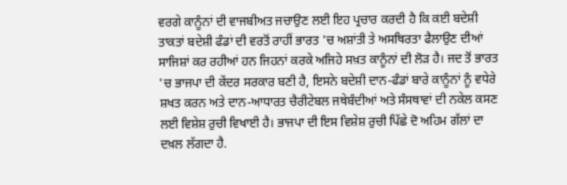ਵਰਗੇ ਕਾਨੂੰਨਾਂ ਦੀ ਵਾਜਬੀਅਤ ਜਚਾਉਣ ਲਈ ਇਹ ਪ੍ਰਚਾਰ ਕਰਦੀ ਹੈ ਕਿ ਕਈ ਬਦੇਸ਼ੀ ਤਾਕਤਾਂ ਬਦੇਸ਼ੀ ਫੰਡਾਂ ਦੀ ਵਰਤੋਂ ਰਾਹੀਂ ਭਾਰਤ 'ਚ ਅਸ਼ਾਂਤੀ ਤੇ ਅਸਥਿਰਤਾ ਫੈਲਾਉਣ ਦੀਆਂ ਸਾਜਿਸ਼ਾਂ ਕਰ ਰਹੀਆਂ ਹਨ ਜਿਹਨਾਂ ਕਰਕੇ ਅਜਿਹੇ ਸਖ਼ਤ ਕਾਨੂੰਨਾਂ ਦੀ ਲੋੜ ਹੈ। ਜਦ ਤੋਂ ਭਾਰਤ 'ਚ ਭਾਜਪਾ ਦੀ ਕੇਂਦਰ ਸਰਕਾਰ ਬਣੀ ਹੈ, ਇਸਨੇ ਬਦੇਸ਼ੀ ਦਾਨ-ਫੰਡਾਂ ਬਾਰੇ ਕਾਨੂੰਨਾਂ ਨੂੰ ਵਧੇਰੇ ਸ਼ਖਤ ਕਰਨ ਅਤੇ ਦਾਨ-ਆਧਾਰਤ ਚੈਰੀਟੇਬਲ ਜਥੇਬੰਦੀਆਂ ਅਤੇ ਸੰਸਥਾਵਾਂ ਦੀ ਨਕੇਲ ਕਸਣ ਲਈ ਵਿਸ਼ੇਸ਼ ਰੁਚੀ ਵਿਖਾਈ ਹੈ। ਭਾਜਪਾ ਦੀ ਇਸ ਵਿਸ਼ੇਸ਼ ਰੁਚੀ ਪਿੱਛੇ ਦੋ ਅਹਿਮ ਗੱਲਾਂ ਦਾ ਦਖ਼ਲ ਲੱਗਦਾ ਹੈ.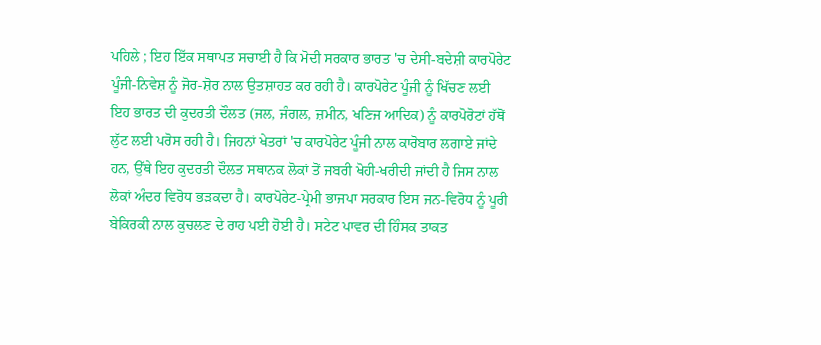ਪਹਿਲੇ ; ਇਹ ਇੱਕ ਸਥਾਪਤ ਸਚਾਈ ਹੈ ਕਿ ਮੋਦੀ ਸਰਕਾਰ ਭਾਰਤ 'ਚ ਦੇਸੀ-ਬਦੇਸ਼ੀ ਕਾਰਪੋਰੇਟ ਪੂੰਜੀ-ਨਿਵੇਸ਼ ਨੂੰ ਜੋਰ-ਸ਼ੋਰ ਨਾਲ ਉਤਸ਼ਾਹਤ ਕਰ ਰਹੀ ਹੈ। ਕਾਰਪੋਰੇਟ ਪੂੰਜੀ ਨੂੰ ਖਿੱਚਣ ਲਈ ਇਹ ਭਾਰਤ ਦੀ ਕੁਦਰਤੀ ਦੌਲਤ (ਜਲ, ਜੰਗਲ, ਜ਼ਮੀਨ, ਖਣਿਜ ਆਦਿਕ) ਨੂੰ ਕਾਰਪੋਰੋਟਾਂ ਹੱਥੋਂ ਲੁੱਟ ਲਈ ਪਰੋਸ ਰਹੀ ਹੈ। ਜਿਹਨਾਂ ਖੇਤਰਾਂ 'ਚ ਕਾਰਪੋਰੇਟ ਪੂੰਜੀ ਨਾਲ ਕਾਰੋਬਾਰ ਲਗਾਏ ਜਾਂਦੇ ਹਨ, ਉੱਥੇ ਇਹ ਕੁਦਰਤੀ ਦੌਲਤ ਸਥਾਨਕ ਲੋਕਾਂ ਤੋਂ ਜਬਰੀ ਖੋਹੀ-ਖਰੀਦੀ ਜਾਂਦੀ ਹੈ ਜਿਸ ਨਾਲ ਲੋਕਾਂ ਅੰਦਰ ਵਿਰੋਧ ਭੜਕਦਾ ਹੈ। ਕਾਰਪੋਰੇਟ-ਪ੍ਰੇਮੀ ਭਾਜਪਾ ਸਰਕਾਰ ਇਸ ਜਨ-ਵਿਰੋਧ ਨੂੰ ਪੂਰੀ ਬੇਕਿਰਕੀ ਨਾਲ ਕੁਚਲਣ ਦੇ ਰਾਹ ਪਈ ਹੋਈ ਹੈ। ਸਟੇਟ ਪਾਵਰ ਦੀ ਹਿੰਸਕ ਤਾਕਤ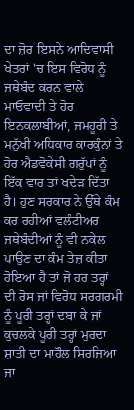ਦਾ ਜ਼ੋਰ ਇਸਨੇ ਆਦਿਵਾਸੀ ਖੇਤਰਾਂ 'ਚ ਇਸ ਵਿਰੋਧ ਨੂੰ ਜਥੇਬੰਦ ਕਰਨ ਵਾਲੇ ਮਾਓਵਾਦੀ ਤੇ ਹੋਰ ਇਨਕਲਾਬੀਆਂ, ਜਮਹੂਰੀ ਤੇ ਮਨੁੱਖੀ ਅਧਿਕਾਰ ਕਾਰਕੁੰਨਾਂ ਤੇ ਹੋਰ ਐਡਵੋਕੇਸੀ ਗਰੁੱਪਾਂ ਨੂੰ ਇੱਕ ਵਾਰ ਤਾਂ ਖਦੇੜ ਦਿੱਤਾ ਹੈ। ਹੁਣ ਸਰਕਾਰ ਨੇ ਉੱਥੇ ਕੰਮ ਕਰ ਰਹੀਆਂ ਵਲੰਟੀਅਰ ਜਥੇਬੰਦੀਆਂ ਨੂੰ ਵੀ ਨਕੇਲ ਪਾਉਣ ਦਾ ਕੰਮ ਤੇਜ਼ ਕੀਤਾ ਹੋਇਆ ਹੈ ਤਾਂ ਜੋ ਹਰ ਤਰ੍ਹਾਂ ਦੀ ਰੋਸ ਜਾਂ ਵਿਰੋਧ ਸਰਗਰਮੀ ਨੂੰ ਪੂਰੀ ਤਰ੍ਹਾਂ ਦਬਾ ਕੇ ਜਾਂ ਕੁਚਲਕੇ ਪੂਰੀ ਤਰ੍ਹਾਂ ਮੁਰਦਾ ਸ਼ਾਤੀ ਦਾ ਮਾਹੌਲ ਸਿਰਜਿਆ ਜਾ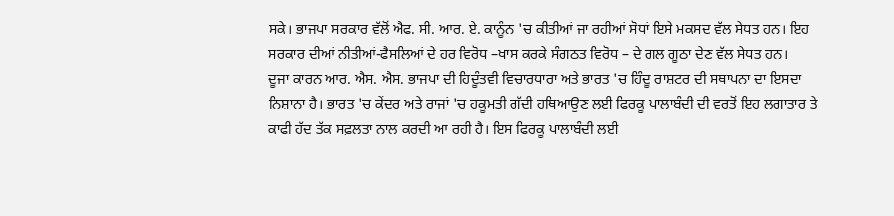ਸਕੇ। ਭਾਜਪਾ ਸਰਕਾਰ ਵੱਲੋਂ ਐਫ. ਸੀ. ਆਰ. ਏ. ਕਾਨੂੰਨ 'ਚ ਕੀਤੀਆਂ ਜਾ ਰਹੀਆਂ ਸੋਧਾਂ ਇਸੇ ਮਕਸਦ ਵੱਲ ਸੇਧਤ ਹਨ। ਇਹ ਸਰਕਾਰ ਦੀਆਂ ਨੀਤੀਆਂ-ਫੈਸਲਿਆਂ ਦੇ ਹਰ ਵਿਰੋਧ –ਖਾਸ ਕਰਕੇ ਸੰਗਠਤ ਵਿਰੋਧ – ਦੇ ਗਲ ਗੂਠਾ ਦੇਣ ਵੱਲ ਸੇਧਤ ਹਨ।
ਦੂਜਾ ਕਾਰਨ ਆਰ. ਐਸ. ਐਸ. ਭਾਜਪਾ ਦੀ ਹਿਦੂੰਤਵੀ ਵਿਚਾਰਧਾਰਾ ਅਤੇ ਭਾਰਤ 'ਚ ਹਿੰਦੂ ਰਾਸ਼ਟਰ ਦੀ ਸਥਾਪਨਾ ਦਾ ਇਸਦਾ ਨਿਸ਼ਾਨਾ ਹੈ। ਭਾਰਤ 'ਚ ਕੇਂਦਰ ਅਤੇ ਰਾਜਾਂ 'ਚ ਹਕੂਮਤੀ ਗੱਦੀ ਹਥਿਆਉਣ ਲਈ ਫਿਰਕੂ ਪਾਲਾਬੰਦੀ ਦੀ ਵਰਤੋਂ ਇਹ ਲਗਾਤਾਰ ਤੇ ਕਾਫੀ ਹੱਦ ਤੱਕ ਸਫ਼ਲਤਾ ਨਾਲ ਕਰਦੀ ਆ ਰਹੀ ਹੈ। ਇਸ ਫਿਰਕੂ ਪਾਲਾਬੰਦੀ ਲਈ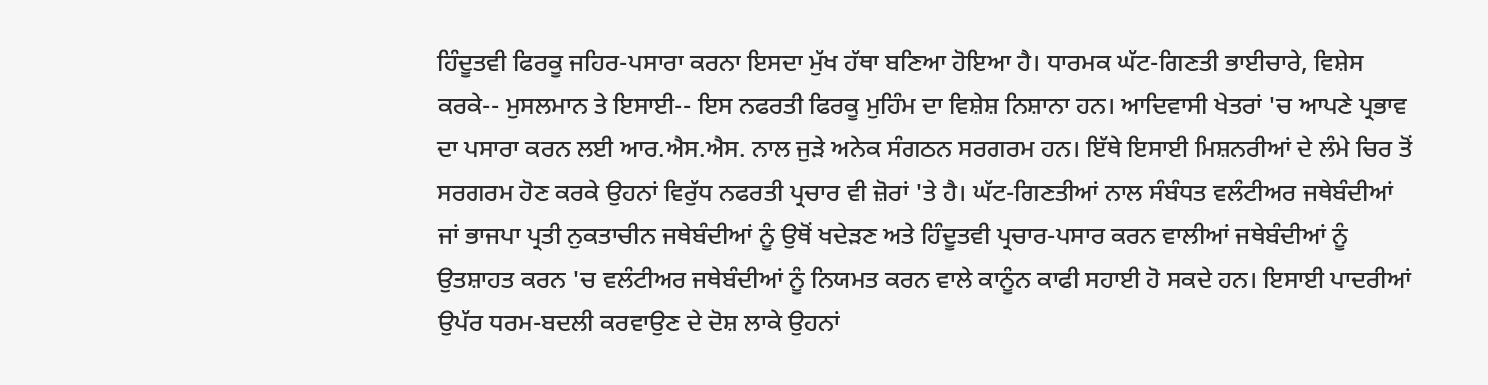ਹਿੰਦੂਤਵੀ ਫਿਰਕੂ ਜਹਿਰ-ਪਸਾਰਾ ਕਰਨਾ ਇਸਦਾ ਮੁੱਖ ਹੱਥਾ ਬਣਿਆ ਹੋਇਆ ਹੈ। ਧਾਰਮਕ ਘੱਟ-ਗਿਣਤੀ ਭਾਈਚਾਰੇ, ਵਿਸ਼ੇਸ ਕਰਕੇ-- ਮੁਸਲਮਾਨ ਤੇ ਇਸਾਈ-- ਇਸ ਨਫਰਤੀ ਫਿਰਕੂ ਮੁਹਿੰਮ ਦਾ ਵਿਸ਼ੇਸ਼ ਨਿਸ਼ਾਨਾ ਹਨ। ਆਦਿਵਾਸੀ ਖੇਤਰਾਂ 'ਚ ਆਪਣੇ ਪ੍ਰਭਾਵ ਦਾ ਪਸਾਰਾ ਕਰਨ ਲਈ ਆਰ.ਐਸ.ਐਸ. ਨਾਲ ਜੁੜੇ ਅਨੇਕ ਸੰਗਠਨ ਸਰਗਰਮ ਹਨ। ਇੱਥੇ ਇਸਾਈ ਮਿਸ਼ਨਰੀਆਂ ਦੇ ਲੰਮੇ ਚਿਰ ਤੋਂ ਸਰਗਰਮ ਹੋਣ ਕਰਕੇ ਉਹਨਾਂ ਵਿਰੁੱਧ ਨਫਰਤੀ ਪ੍ਰਚਾਰ ਵੀ ਜ਼ੋਰਾਂ 'ਤੇ ਹੈ। ਘੱਟ-ਗਿਣਤੀਆਂ ਨਾਲ ਸੰਬੰਧਤ ਵਲੰਟੀਅਰ ਜਥੇਬੰਦੀਆਂ ਜਾਂ ਭਾਜਪਾ ਪ੍ਰਤੀ ਨੁਕਤਾਚੀਨ ਜਥੇਬੰਦੀਆਂ ਨੂੰ ਉਥੋਂ ਖਦੇੜਣ ਅਤੇ ਹਿੰਦੂਤਵੀ ਪ੍ਰਚਾਰ-ਪਸਾਰ ਕਰਨ ਵਾਲੀਆਂ ਜਥੇਬੰਦੀਆਂ ਨੂੰ ਉਤਸ਼ਾਹਤ ਕਰਨ 'ਚ ਵਲੰਟੀਅਰ ਜਥੇਬੰਦੀਆਂ ਨੂੰ ਨਿਯਮਤ ਕਰਨ ਵਾਲੇ ਕਾਨੂੰਨ ਕਾਫੀ ਸਹਾਈ ਹੋ ਸਕਦੇ ਹਨ। ਇਸਾਈ ਪਾਦਰੀਆਂ ਉਪੱਰ ਧਰਮ-ਬਦਲੀ ਕਰਵਾਉਣ ਦੇ ਦੋਸ਼ ਲਾਕੇ ਉਹਨਾਂ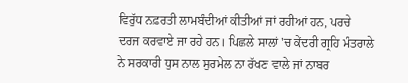ਵਿਰੁੱਧ ਨਫ਼ਰਤੀ ਲਾਮਬੰਦੀਆਂ ਕੀਤੀਆਂ ਜਾਂ ਰਹੀਆਂ ਹਨ, ਪਰਚੇ ਦਰਜ ਕਰਵਾਏ ਜਾ ਰਹੇ ਹਨ। ਪਿਛਲੇ ਸਾਲਾਂ 'ਚ ਕੇਂਦਰੀ ਗ੍ਰਹਿ ਮੰਤਰਾਲੇ ਨੇ ਸਰਕਾਰੀ ਧੁਸ ਨਾਲ ਸੁਰਮੇਲ ਨਾ ਰੱਖਣ ਵਾਲੇ ਜਾਂ ਨਾਬਰ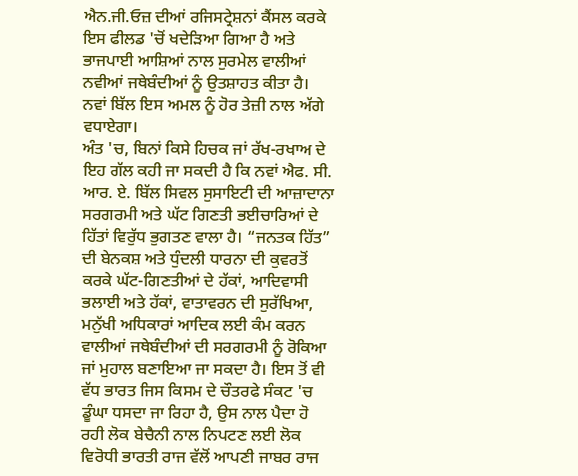ਐਨ.ਜੀ.ਓਜ਼ ਦੀਆਂ ਰਜਿਸਟ੍ਰੇਸ਼ਨਾਂ ਕੈਂਸਲ ਕਰਕੇ ਇਸ ਫੀਲਡ 'ਚੋਂ ਖਦੇੜਿਆ ਗਿਆ ਹੈ ਅਤੇ ਭਾਜਪਾਈ ਆਸ਼ਿਆਂ ਨਾਲ ਸੁਰਮੇਲ ਵਾਲੀਆਂ ਨਵੀਆਂ ਜਥੇਬੰਦੀਆਂ ਨੂੰ ਉਤਸ਼ਾਹਤ ਕੀਤਾ ਹੈ। ਨਵਾਂ ਬਿੱਲ ਇਸ ਅਮਲ ਨੂੰ ਹੋਰ ਤੇਜ਼ੀ ਨਾਲ ਅੱਗੇ ਵਧਾਏਗਾ।
ਅੰਤ 'ਚ, ਬਿਨਾਂ ਕਿਸੇ ਹਿਚਕ ਜਾਂ ਰੱਖ-ਰਖਾਅ ਦੇ ਇਹ ਗੱਲ ਕਹੀ ਜਾ ਸਕਦੀ ਹੈ ਕਿ ਨਵਾਂ ਐਫ. ਸੀ. ਆਰ. ਏ. ਬਿੱਲ ਸਿਵਲ ਸੁਸਾਇਟੀ ਦੀ ਆਜ਼ਾਦਾਨਾ ਸਰਗਰਮੀ ਅਤੇ ਘੱਟ ਗਿਣਤੀ ਭਈਚਾਰਿਆਂ ਦੇ ਹਿੱਤਾਂ ਵਿਰੁੱਧ ਭੁਗਤਣ ਵਾਲਾ ਹੈ। “ਜਨਤਕ ਹਿੱਤ” ਦੀ ਬੇਨਕਸ਼ ਅਤੇ ਧੁੰਦਲੀ ਧਾਰਨਾ ਦੀ ਕੁਵਰਤੋਂ ਕਰਕੇ ਘੱਟ-ਗਿਣਤੀਆਂ ਦੇ ਹੱਕਾਂ, ਆਦਿਵਾਸੀ ਭਲਾਈ ਅਤੇ ਹੱਕਾਂ, ਵਾਤਾਵਰਨ ਦੀ ਸੁਰੱਖਿਆ, ਮਨੁੱਖੀ ਅਧਿਕਾਰਾਂ ਆਦਿਕ ਲਈ ਕੰਮ ਕਰਨ ਵਾਲੀਆਂ ਜਥੇਬੰਦੀਆਂ ਦੀ ਸਰਗਰਮੀ ਨੂੰ ਰੋਕਿਆ ਜਾਂ ਮੁਹਾਲ ਬਣਾਇਆ ਜਾ ਸਕਦਾ ਹੈ। ਇਸ ਤੋਂ ਵੀ ਵੱਧ ਭਾਰਤ ਜਿਸ ਕਿਸਮ ਦੇ ਚੌਤਰਫੇ ਸੰਕਟ 'ਚ ਡੂੰਘਾ ਧਸਦਾ ਜਾ ਰਿਹਾ ਹੈ, ਉਸ ਨਾਲ ਪੈਦਾ ਹੋ ਰਹੀ ਲੋਕ ਬੇਚੈਨੀ ਨਾਲ ਨਿਪਟਣ ਲਈ ਲੋਕ ਵਿਰੋਧੀ ਭਾਰਤੀ ਰਾਜ ਵੱਲੋਂ ਆਪਣੀ ਜਾਬਰ ਰਾਜ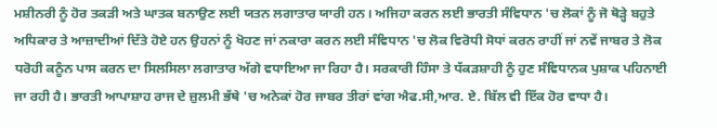ਮਸ਼ੀਨਰੀ ਨੂੰ ਹੋਰ ਤਕੜੀ ਅਤੇ ਘਾਤਕ ਬਨਾਉਣ ਲਈ ਯਤਨ ਲਗਾਤਾਰ ਯਾਰੀ ਹਨ। ਅਜਿਹਾ ਕਰਨ ਲਈ ਭਾਰਤੀ ਸੰਵਿਧਾਨ 'ਚ ਲੋਕਾਂ ਨੂੰ ਜੋ ਥੋੜ੍ਹੇ ਬਹੁਤੇ ਅਧਿਕਾਰ ਤੇ ਆਜ਼ਾਦੀਆਂ ਦਿੱਤੇ ਹੋਏ ਹਨ ਉਹਨਾਂ ਨੂੰ ਖੋਹਣ ਜਾਂ ਨਕਾਰਾ ਕਰਨ ਲਈ ਸੰਵਿਧਾਨ 'ਚ ਲੋਕ ਵਿਰੋਧੀ ਸੋਧਾਂ ਕਰਨ ਰਾਹੀਂ ਜਾਂ ਨਵੇਂ ਜਾਬਰ ਤੇ ਲੋਕ ਧਰੋਹੀ ਕਨੂੰਨ ਪਾਸ ਕਰਨ ਦਾ ਸਿਲਸਿਲਾ ਲਗਾਤਾਰ ਅੱਗੇ ਵਧਾਇਆ ਜਾ ਰਿਹਾ ਹੈ। ਸਰਕਾਰੀ ਹਿੰਸਾ ਤੇ ਧੱਕੜਸ਼ਾਹੀ ਨੂੰ ਹੁਣ ਸੰਵਿਧਾਨਕ ਪੁਸ਼ਾਕ ਪਹਿਨਾਈ ਜਾ ਰਹੀ ਹੈ। ਭਾਰਤੀ ਆਪਾਸ਼ਾਹ ਰਾਜ ਦੇ ਜ਼ੁਲਮੀ ਭੱਥੇ 'ਚ ਅਨੇਕਾਂ ਹੋਰ ਜਾਬਰ ਤੀਰਾਂ ਵਾਂਗ ਐਫ.ਸੀ,ਆਰ. ਏ. ਬਿੱਲ ਵੀ ਇੱਕ ਹੋਰ ਵਾਧਾ ਹੈ।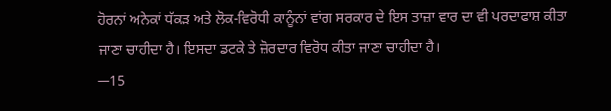ਹੋਰਨਾਂ ਅਨੇਕਾਂ ਧੱਕੜ ਅਤੇ ਲੋਕ-ਵਿਰੋਧੀ ਕਾਨੂੰਨਾਂ ਵਾਂਗ ਸਰਕਾਰ ਦੇ ਇਸ ਤਾਜ਼ਾ ਵਾਰ ਦਾ ਵੀ ਪਰਦਾਫਾਸ਼ ਕੀਤਾ ਜਾਣਾ ਚਾਹੀਦਾ ਹੈ। ਇਸਦਾ ਡਟਕੇ ਤੇ ਜ਼ੋਰਦਾਰ ਵਿਰੋਧ ਕੀਤਾ ਜਾਣਾ ਚਾਹੀਦਾ ਹੈ।
─15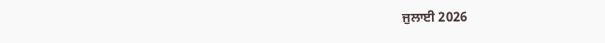ਜੁਲਾਈ 2026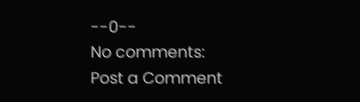--0--
No comments:
Post a Comment